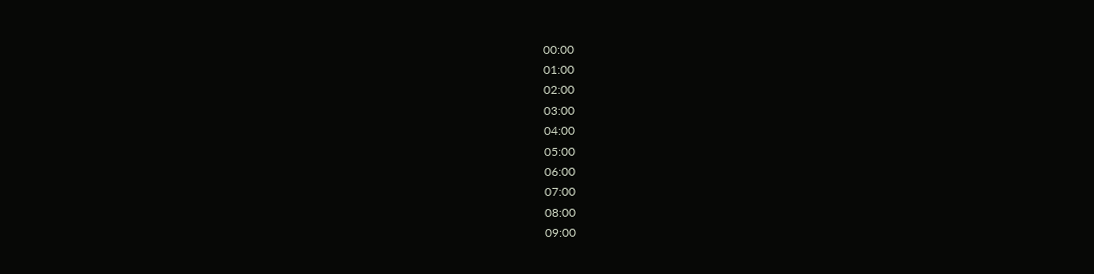00:00
01:00
02:00
03:00
04:00
05:00
06:00
07:00
08:00
09:00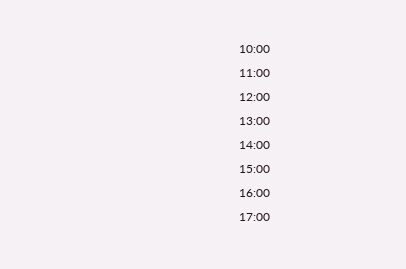10:00
11:00
12:00
13:00
14:00
15:00
16:00
17:00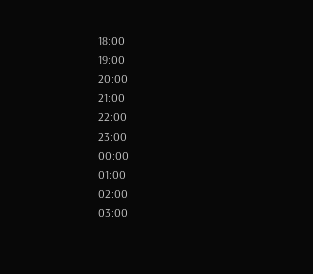18:00
19:00
20:00
21:00
22:00
23:00
00:00
01:00
02:00
03:00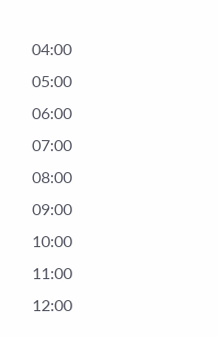04:00
05:00
06:00
07:00
08:00
09:00
10:00
11:00
12:00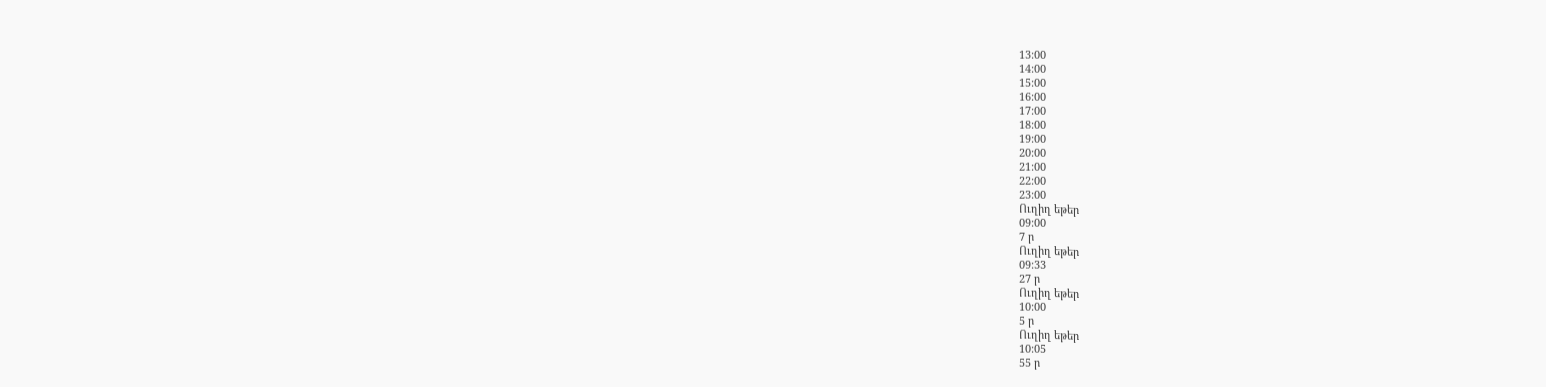13:00
14:00
15:00
16:00
17:00
18:00
19:00
20:00
21:00
22:00
23:00
Ուղիղ եթեր
09:00
7 ր
Ուղիղ եթեր
09:33
27 ր
Ուղիղ եթեր
10:00
5 ր
Ուղիղ եթեր
10:05
55 ր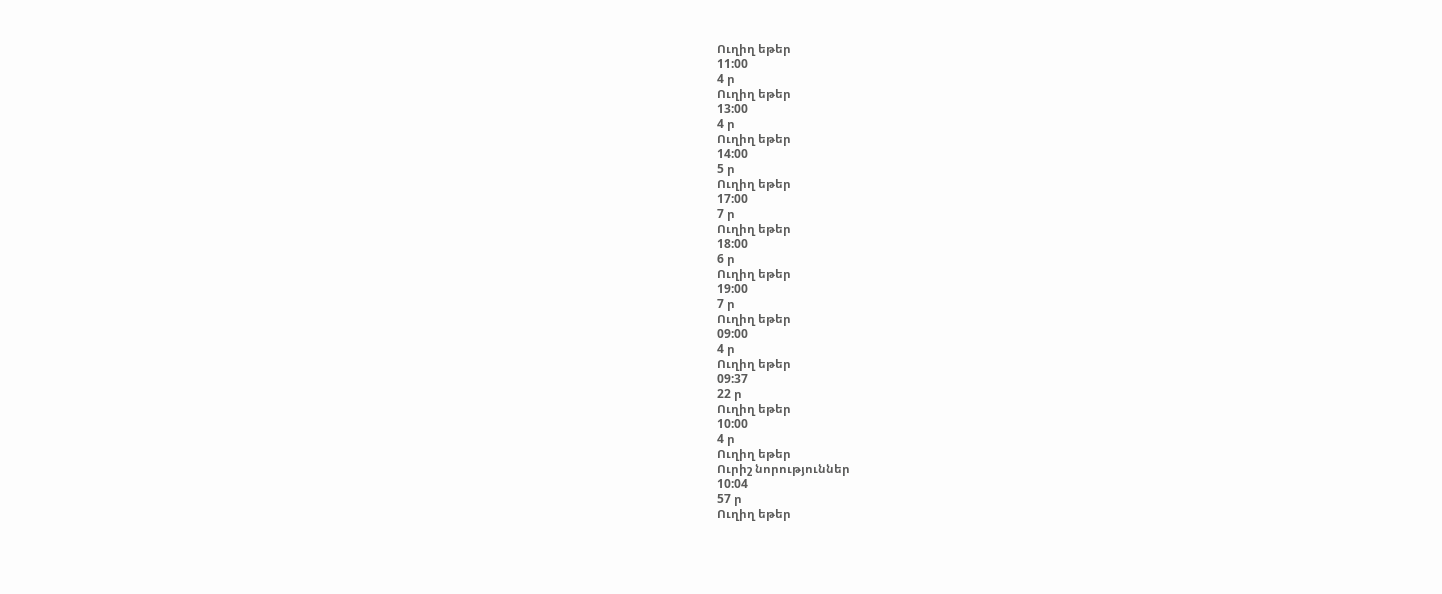Ուղիղ եթեր
11:00
4 ր
Ուղիղ եթեր
13:00
4 ր
Ուղիղ եթեր
14:00
5 ր
Ուղիղ եթեր
17:00
7 ր
Ուղիղ եթեր
18:00
6 ր
Ուղիղ եթեր
19:00
7 ր
Ուղիղ եթեր
09:00
4 ր
Ուղիղ եթեր
09:37
22 ր
Ուղիղ եթեր
10:00
4 ր
Ուղիղ եթեր
Ուրիշ նորություններ
10:04
57 ր
Ուղիղ եթեր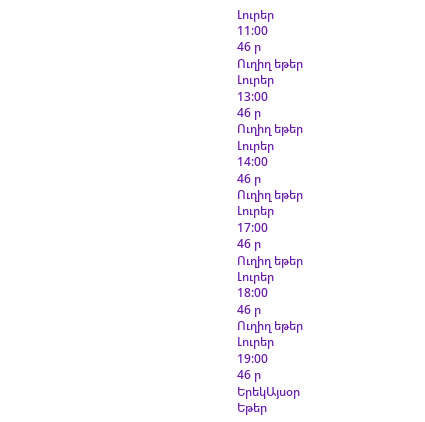Լուրեր
11:00
46 ր
Ուղիղ եթեր
Լուրեր
13:00
46 ր
Ուղիղ եթեր
Լուրեր
14:00
46 ր
Ուղիղ եթեր
Լուրեր
17:00
46 ր
Ուղիղ եթեր
Լուրեր
18:00
46 ր
Ուղիղ եթեր
Լուրեր
19:00
46 ր
ԵրեկԱյսօր
Եթեր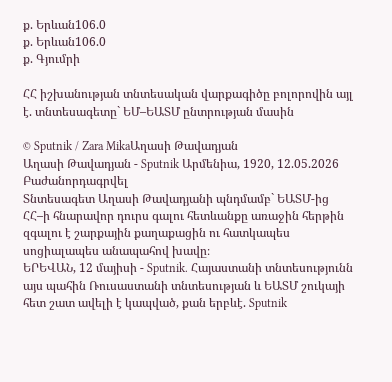ք. Երևան106.0
ք. Երևան106.0
ք. Գյումրի

ՀՀ իշխանության տնտեսական վարքագիծը բոլորովին այլ է. տնտեսագետը` ԵՄ–ԵԱՏՄ ընտրության մասին

© Sputnik / Zara MikaԱղասի Թավադյան
Աղասի Թավադյան - Sputnik Արմենիա, 1920, 12.05.2026
Բաժանորդագրվել
Տնտեսագետ Աղասի Թավադյանի պնդմամբ` ԵԱՏՄ-ից ՀՀ–ի հնարավոր դուրս գալու հետևանքը առաջին հերթին զգալու է շարքային քաղաքացին ու հատկապես սոցիալապես անապահով խավը։
ԵՐԵՎԱՆ, 12 մայիսի - Sputnik. Հայաստանի տնտեսությունն այս պահին Ռուսաստանի տնտեսության և ԵԱՏՄ շուկայի հետ շատ ավելի է կապված, քան երբևէ. Sputnik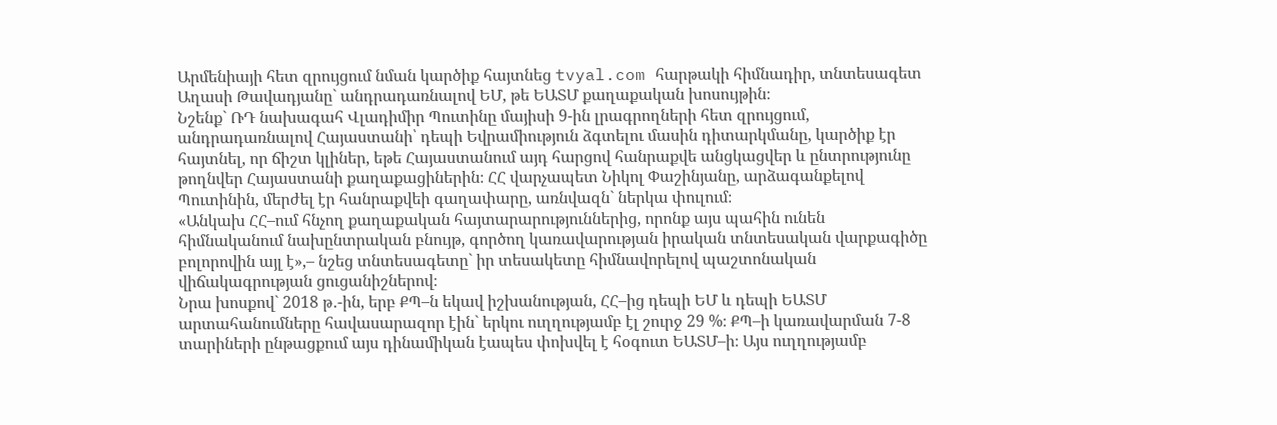Արմենիայի հետ զրույցում նման կարծիք հայտնեց tvyal.com հարթակի հիմնադիր, տնտեսագետ Աղասի Թավադյանը` անդրադառնալով ԵՄ, թե ԵԱՏՄ քաղաքական խոսույթին։
Նշենք` ՌԴ նախագահ Վլադիմիր Պուտինը մայիսի 9-ին լրագրողների հետ զրույցում, անդրադառնալով Հայաստանի՝ դեպի Եվրամիություն ձգտելու մասին դիտարկմանը, կարծիք էր հայտնել, որ ճիշտ կլիներ, եթե Հայաստանում այդ հարցով հանրաքվե անցկացվեր և ընտրությունը թողնվեր Հայաստանի քաղաքացիներին։ ՀՀ վարչապետ Նիկոլ Փաշինյանը, արձագանքելով Պուտինին, մերժել էր հանրաքվեի գաղափարը, առնվազն` ներկա փուլում։
«Անկախ ՀՀ–ում հնչող քաղաքական հայտարարություններից, որոնք այս պահին ունեն հիմնականում նախընտրական բնույթ, գործող կառավարության իրական տնտեսական վարքագիծը բոլորովին այլ է»,– նշեց տնտեսագետը` իր տեսակետը հիմնավորելով պաշտոնական վիճակագրության ցուցանիշներով։
Նրա խոսքով` 2018 թ․-ին, երբ ՔՊ–ն եկավ իշխանության, ՀՀ–ից դեպի ԵՄ և դեպի ԵԱՏՄ արտահանումները հավասարազոր էին` երկու ուղղությամբ էլ շուրջ 29 %։ ՔՊ–ի կառավարման 7-8 տարիների ընթացքում այս դինամիկան էապես փոխվել է հօգուտ ԵԱՏՄ–ի։ Այս ուղղությամբ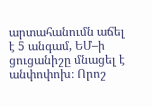արտահանումն աճել է 5 անգամ, ԵՄ–ի ցուցանիշը մնացել է անփոփոխ։ Որոշ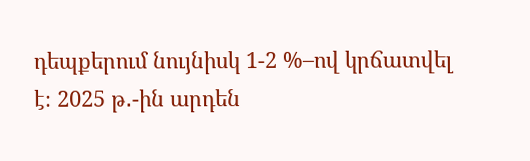դեպքերում նույնիսկ 1-2 %–ով կրճատվել է։ 2025 թ․-ին արդեն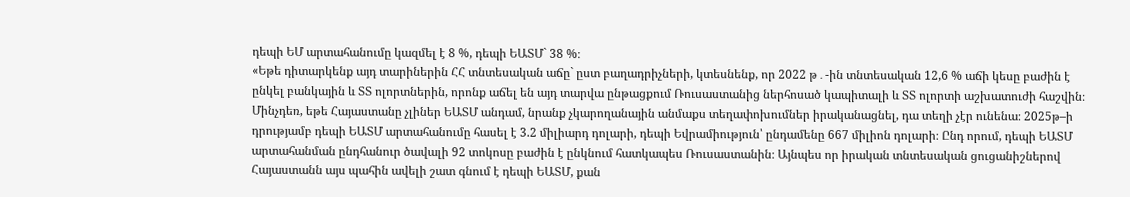դեպի ԵՄ արտահանումը կազմել է 8 %, դեպի ԵԱՏՄ` 38 %։
«Եթե դիտարկենք այդ տարիներին ՀՀ տնտեսական աճը` ըստ բաղադրիչների, կտեսնենք, որ 2022 թ․-ին տնտեսական 12,6 % աճի կեսը բաժին է ընկել բանկային և ՏՏ ոլորտներին, որոնք աճել են այդ տարվա ընթացքում Ռուսաստանից ներհոսած կապիտալի և ՏՏ ոլորտի աշխատուժի հաշվին։ Մինչդեռ, եթե Հայաստանը չլիներ ԵԱՏՄ անդամ, նրանք չկարողանային անմաքս տեղափոխումներ իրականացնել, դա տեղի չէր ունենա։ 2025թ–ի դրությամբ դեպի ԵԱՏՄ արտահանումը հասել է 3.2 միլիարդ դոլարի, դեպի Եվրամիություն՝ ընդամենը 667 միլիոն դոլարի։ Ընդ որում, դեպի ԵԱՏՄ արտահանման ընդհանուր ծավալի 92 տոկոսը բաժին է ընկնում հատկապես Ռուսաստանին։ Այնպես որ իրական տնտեսական ցուցանիշներով Հայաստանն այս պահին ավելի շատ գնում է դեպի ԵԱՏՄ, քան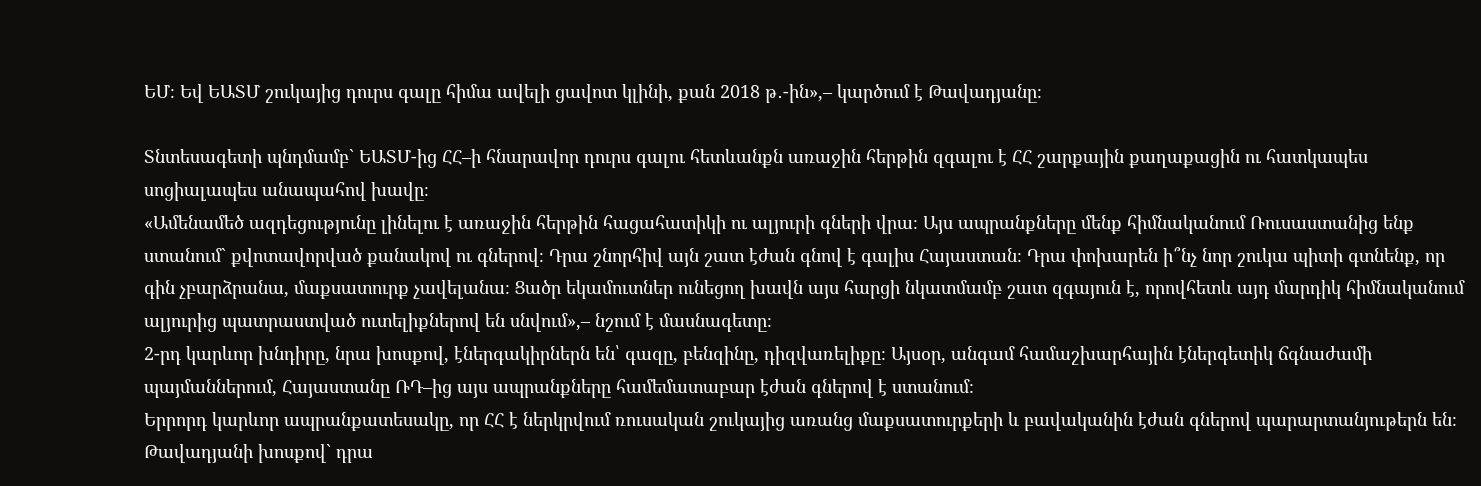ԵՄ։ Եվ ԵԱՏՄ շուկայից դուրս գալը հիմա ավելի ցավոտ կլինի, քան 2018 թ․-ին»,– կարծում է Թավադյանը։

Տնտեսագետի պնդմամբ` ԵԱՏՄ-ից ՀՀ–ի հնարավոր դուրս գալու հետևանքն առաջին հերթին զգալու է ՀՀ շարքային քաղաքացին ու հատկապես սոցիալապես անապահով խավը։
«Ամենամեծ ազդեցությունը լինելու է առաջին հերթին հացահատիկի ու ալյուրի գների վրա։ Այս ապրանքները մենք հիմնականում Ռուսաստանից ենք ստանում` քվոտավորված քանակով ու գներով։ Դրա շնորհիվ այն շատ էժան գնով է գալիս Հայաստան։ Դրա փոխարեն ի՞նչ նոր շուկա պիտի գտնենք, որ գին չբարձրանա, մաքսատուրք չավելանա։ Ցածր եկամուտներ ունեցող խավն այս հարցի նկատմամբ շատ զգայուն է, որովհետև այդ մարդիկ հիմնականում ալյուրից պատրաստված ուտելիքներով են սնվում»,– նշում է մասնագետը։
2-րդ կարևոր խնդիրը, նրա խոսքով, էներգակիրներն են՝ գազը, բենզինը, դիզվառելիքը։ Այսօր, անգամ համաշխարհային էներգետիկ ճգնաժամի պայմաններում, Հայաստանը ՌԴ–ից այս ապրանքները համեմատաբար էժան գներով է ստանում։
Երրորդ կարևոր ապրանքատեսակը, որ ՀՀ է ներկրվում ռուսական շուկայից առանց մաքսատուրքերի և բավականին էժան գներով պարարտանյութերն են։ Թավադյանի խոսքով` դրա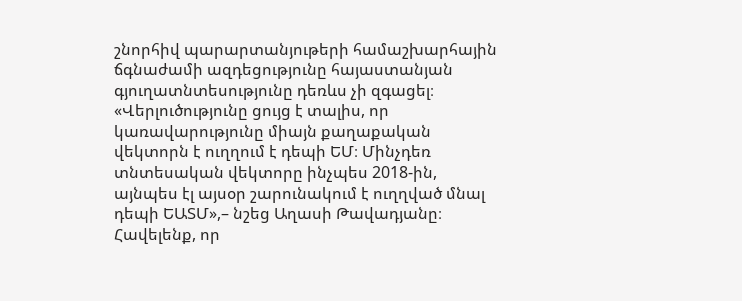շնորհիվ պարարտանյութերի համաշխարհային ճգնաժամի ազդեցությունը հայաստանյան գյուղատնտեսությունը դեռևս չի զգացել։
«Վերլուծությունը ցույց է տալիս, որ կառավարությունը միայն քաղաքական վեկտորն է ուղղում է դեպի ԵՄ։ Մինչդեռ տնտեսական վեկտորը ինչպես 2018-ին, այնպես էլ այսօր շարունակում է ուղղված մնալ դեպի ԵԱՏՄ»,– նշեց Աղասի Թավադյանը։
Հավելենք, որ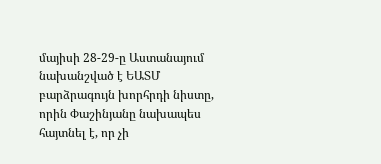մայիսի 28-29-ը Աստանայում նախանշված է ԵԱՏՄ բարձրագույն խորհրդի նիստը, որին Փաշինյանը նախապես հայտնել է, որ չի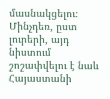մասնակցելու։ Մինչդեռ, ըստ լուրերի, այդ նիստում շոշափվելու է նաև Հայաստանի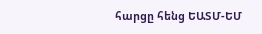հարցը հենց ԵԱՏՄ-ԵՄ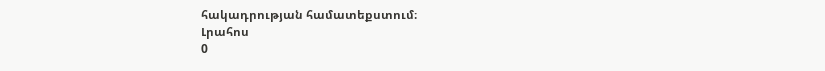հակադրության համատեքստում։
Լրահոս
0